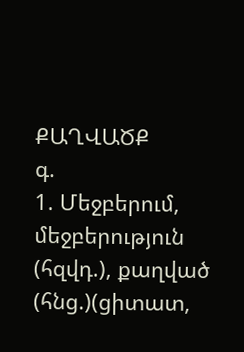ՔԱՂՎԱԾՔ
գ.
1. Մեջբերում, մեջբերություն (հզվդ.), քաղված (հնց.)(ցիտատ,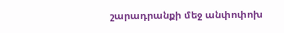շարադրանքի մեջ անփոփոխ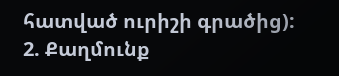հատված ուրիշի գրածից):
2. Քաղմունք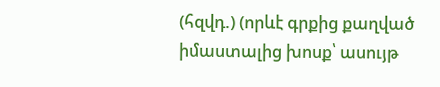(հզվդ.) (որևէ գրքից քաղված իմաստալից խոսք՝ ասույթ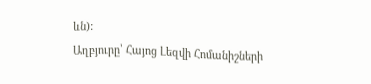ևն):
Աղբյուրը՝ Հայոց Լեզվի Հոմանիշների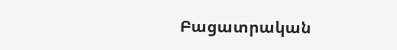Բացատրական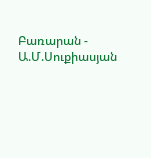Բառարան - Ա.Մ.Սուքիասյան